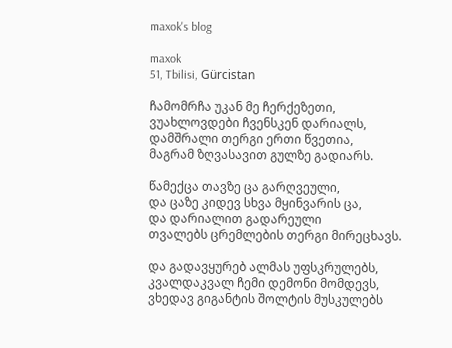maxok's blog

maxok
51, Tbilisi, Gürcistan

ჩამომრჩა უკან მე ჩერქეზეთი,
ვუახლოვდები ჩვენსკენ დარიალს,
დამშრალი თერგი ერთი წვეთია,
მაგრამ ზღვასავით გულზე გადიარს.

წამექცა თავზე ცა გარღვეული,
და ცაზე კიდევ სხვა მყინვარის ცა,
და დარიალით გადარეული
თვალებს ცრემლების თერგი მირეცხავს.

და გადავყურებ ალმას უფსკრულებს,
კვალდაკვალ ჩემი დემონი მომდევს,
ვხედავ გიგანტის შოლტის მუსკულებს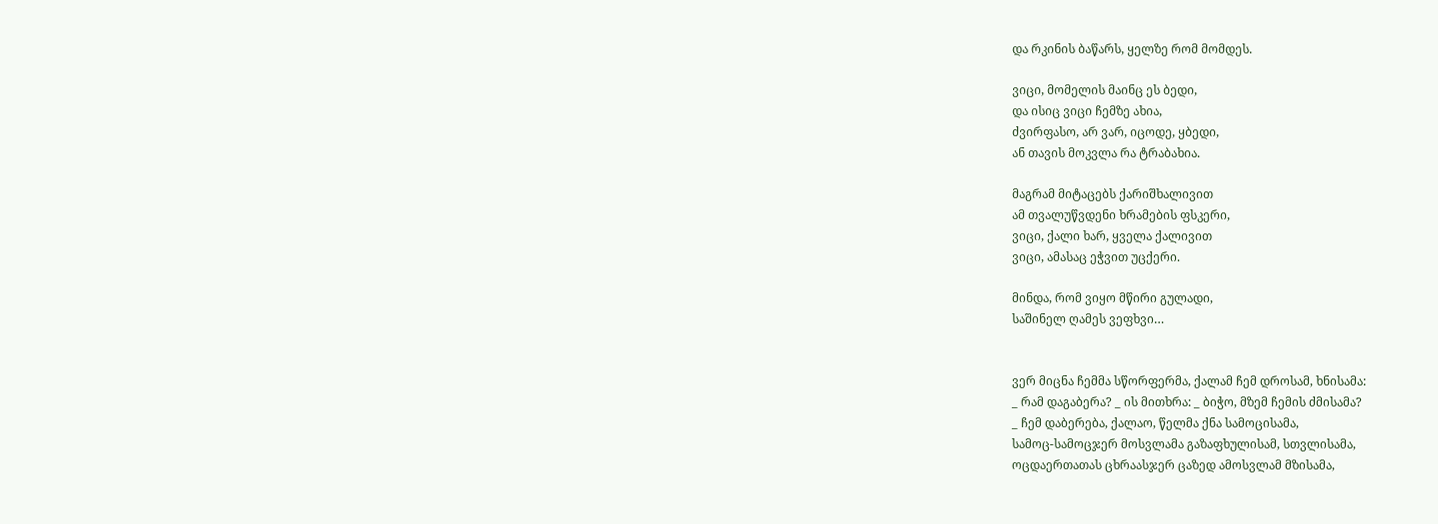და რკინის ბაწარს, ყელზე რომ მომდეს.

ვიცი, მომელის მაინც ეს ბედი,
და ისიც ვიცი ჩემზე ახია,
ძვირფასო, არ ვარ, იცოდე, ყბედი,
ან თავის მოკვლა რა ტრაბახია.

მაგრამ მიტაცებს ქარიშხალივით
ამ თვალუწვდენი ხრამების ფსკერი,
ვიცი, ქალი ხარ, ყველა ქალივით
ვიცი, ამასაც ეჭვით უცქერი.

მინდა, რომ ვიყო მწირი გულადი,
საშინელ ღამეს ვეფხვი…


ვერ მიცნა ჩემმა სწორფერმა, ქალამ ჩემ დროსამ, ხნისამა:
_ რამ დაგაბერა? _ ის მითხრა: _ ბიჭო, მზემ ჩემის ძმისამა?
_ ჩემ დაბერება, ქალაო, წელმა ქნა სამოცისამა,
სამოც-სამოცჯერ მოსვლამა გაზაფხულისამ, სთვლისამა,
ოცდაერთათას ცხრაასჯერ ცაზედ ამოსვლამ მზისამა,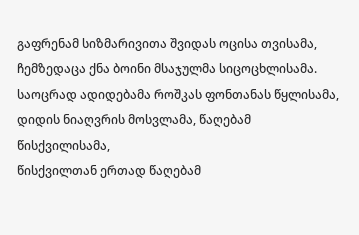გაფრენამ სიზმარივითა შვიდას ოცისა თვისამა,
ჩემზედაცა ქნა ბოინი მსაჯულმა სიცოცხლისამა.
საოცრად ადიდებამა როშკას ფონთანას წყლისამა,
დიდის ნიაღვრის მოსვლამა, წაღებამ წისქვილისამა,
წისქვილთან ერთად წაღებამ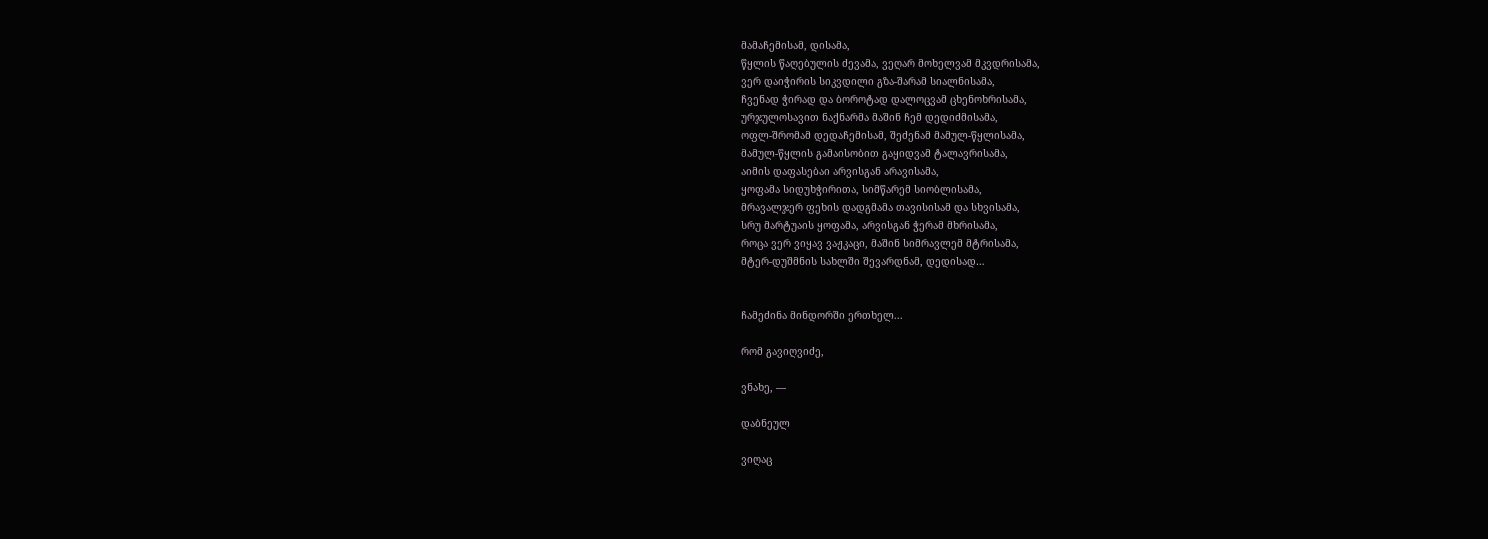მამაჩემისამ, დისამა,
წყლის წაღებულის ძევამა, ვეღარ მოხელვამ მკვდრისამა,
ვერ დაიჭირის სიკვდილი გზა-შარამ სიალნისამა,
ჩვენად ჭირად და ბოროტად დალოცვამ ცხენოხრისამა,
ურჯულოსავით ნაქნარმა მაშინ ჩემ დედიძმისამა,
ოფლ-შრომამ დედაჩემისამ, შეძენამ მამულ-წყლისამა,
მამულ-წყლის გამაისობით გაყიდვამ ტალავრისამა,
აიმის დაფასებაი არვისგან არავისამა,
ყოფამა სიდუხჭირითა, სიმწარემ სიობლისამა,
მრავალჯერ ფეხის დადგმამა თავისისამ და სხვისამა,
სრუ მარტუაის ყოფამა, არვისგან ჭერამ მხრისამა,
როცა ვერ ვიყავ ვაჟკაცი, მაშინ სიმრავლემ მტრისამა,
მტერ-დუშმნის სახლში შევარდნამ, დედისად…


ჩამეძინა მინდორში ერთხელ...

რომ გავიღვიძე,

ვნახე, —

დაბნეულ

ვიღაც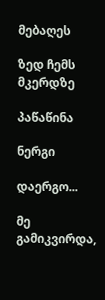მებაღეს

ზედ ჩემს მკერდზე

პაწაწინა

ნერგი

დაერგო...

მე გამიკვირდა,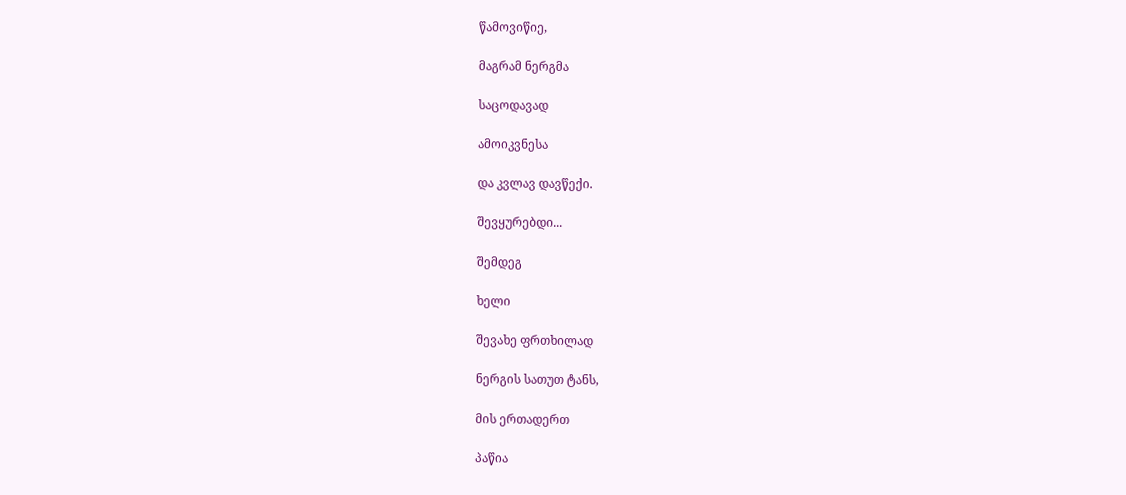წამოვიწიე,

მაგრამ ნერგმა

საცოდავად

ამოიკვნესა

და კვლავ დავწექი.

შევყურებდი...

შემდეგ

ხელი

შევახე ფრთხილად

ნერგის სათუთ ტანს,

მის ერთადერთ

პაწია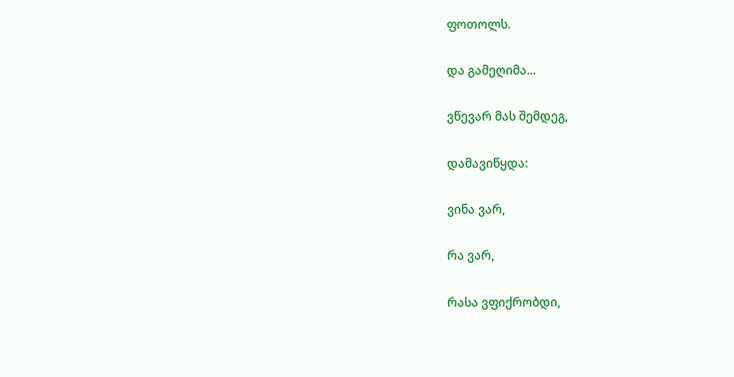ფოთოლს.

და გამეღიმა...

ვწევარ მას შემდეგ,

დამავიწყდა:

ვინა ვარ,

რა ვარ,

რასა ვფიქრობდი,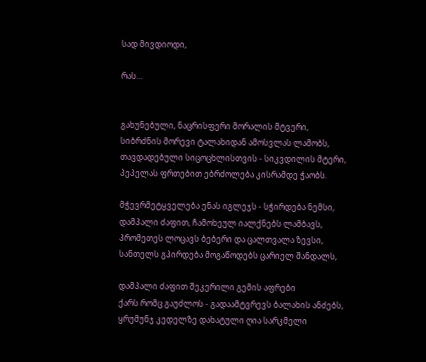სად მივდიოდი,

რას…


გახუნებული, ნაცრისფერი მორალის მტვერი,
სიბრძნის მორევი ტალახიდან ამოსვლას ლამობს,
თავდადებული სიცოცხლისთვის - სიკვდილის მტერი,
პეპელას ფრთებით ებრძოლება კისრამდე ჭაობს.

მჭევრმეტყველება ენას იგლეჯს - სჭირდება ნემსი,
დამპალი ძაფით, ჩამოხეულ იალქნებს ლამბავს,
პრომეთეს ლოცავს ბებერი და ცალთვალა ზევსი,
სანთელს გპირდება მოგაწოდებს ცარიელ შანდალს,

დამპალი ძაფით შეკერილი გემის აფრები
ქარს რომც გაუძლოს - გადაამტვრევს ბალახის ანძებს,
ყრუმუნჯ კედელზე დახატული ღია სარკმელი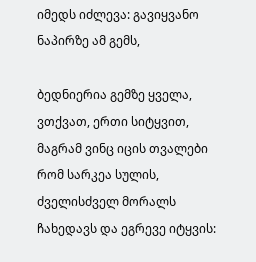იმედს იძლევა: გავიყვანო ნაპირზე ამ გემს,

ბედნიერია გემზე ყველა, ვთქვათ, ერთი სიტყვით,
მაგრამ ვინც იცის თვალები რომ სარკეა სულის,
ძველისძველ მორალს ჩახედავს და ეგრევე იტყვის: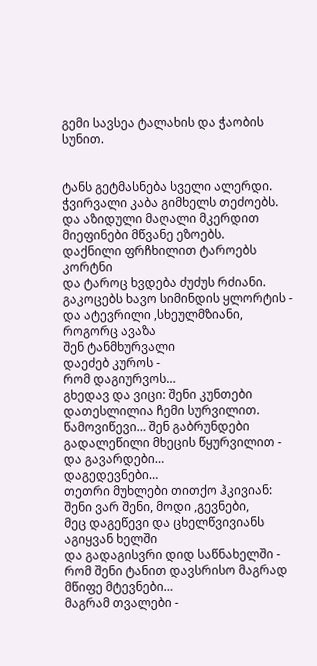გემი სავსეა ტალახის და ჭაობის სუნით.


ტანს გეტმასნება სველი ალერდი.
ჭვირვალი კაბა გიმხელს თეძოებს.
და აზიდული მაღალი მკერდით
მიეფინები მწვანე ეზოებს.
დაქნილი ფრჩხილით ტაროებს კორტნი
და ტაროც ხვდება ძუძუს რძიანი.
გაკოცებს ხავო სიმინდის ყლორტის -
და ატევრილი ,სხეულმზიანი,
როგორც ავაზა
შენ ტანმხურვალი
დაეძებ კუროს -
რომ დაგიურვოს…
გხედავ და ვიცი: შენი კუნთები
დათესლილია ჩემი სურვილით.
წამოვიწევი… შენ გაბრუნდები
გადალეწილი მხეცის წყურვილით -
და გავარდები…
დაგედევნები…
თეთრი მუხლები თითქო ჰკივიან:
შენი ვარ შენი, მოდი ,გევნები,
მეც დაგეწევი და ცხელწვივიანს
აგიყვან ხელში
და გადაგისვრი დიდ საწნახელში -
რომ შენი ტანით დავსრისო მაგრად
მწიფე მტევნები…
მაგრამ თვალები -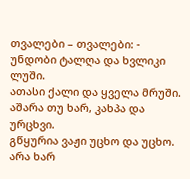თვალები – თვალები: -
უნდობი ტალღა და ხვლიკი ლუში.
ათასი ქალი და ყველა მრუში.
აშარა თუ ხარ, კახპა და ურცხვი.
გწყურია ვაჟი უცხო და უცხო.
არა ხარ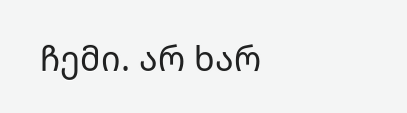ჩემი. არ ხარ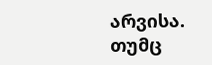არვისა.
თუმც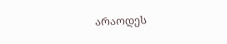არაოდეს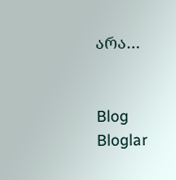არა…


Blog
Bloglar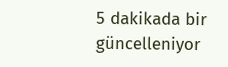5 dakikada bir güncelleniyor